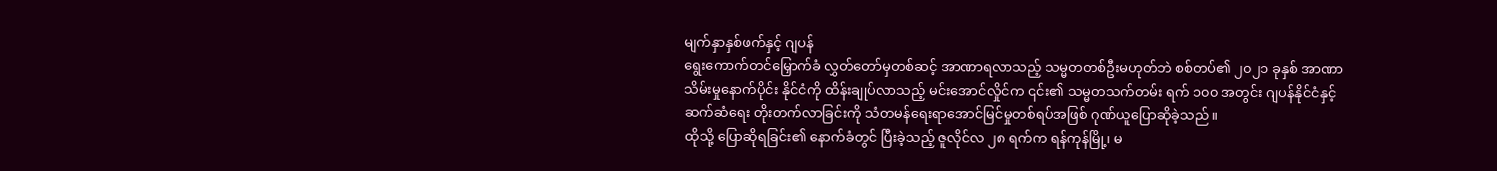မျက်နှာနှစ်ဖက်နှင့် ဂျပန်
ရွေးကောက်တင်မြှောက်ခံ လွှတ်တော်မှတစ်ဆင့် အာဏာရလာသည့် သမ္မတတစ်ဦးမဟုတ်ဘဲ စစ်တပ်၏ ၂၀၂၁ ခုနှစ် အာဏာသိမ်းမှုနောက်ပိုင်း နိုင်ငံကို ထိန်းချုပ်လာသည့် မင်းအောင်လှိုင်က ၎င်း၏ သမ္မတသက်တမ်း ရက် ၁၀၀ အတွင်း ဂျပန်နိုင်ငံနှင့် ဆက်ဆံရေး တိုးတက်လာခြင်းကို သံတမန်ရေးရာအောင်မြင်မှုတစ်ရပ်အဖြစ် ဂုဏ်ယူပြောဆိုခဲ့သည်။
ထိုသို့ ပြောဆိုရခြင်း၏ နောက်ခံတွင် ပြီးခဲ့သည့် ဇူလိုင်လ ၂၈ ရက်က ရန်ကုန်မြို့၊ မ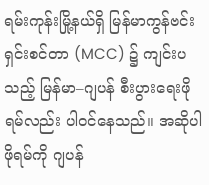ရမ်းကုန်းမြို့နယ်ရှိ မြန်မာကွန်ဗင်းရှင်းစင်တာ (MCC) ၌ ကျင်းပသည့် မြန်မာ–ဂျပန် စီးပွားရေးဖိုရမ်လည်း ပါဝင်နေသည်။ အဆိုပါဖိုရမ်ကို ဂျပန်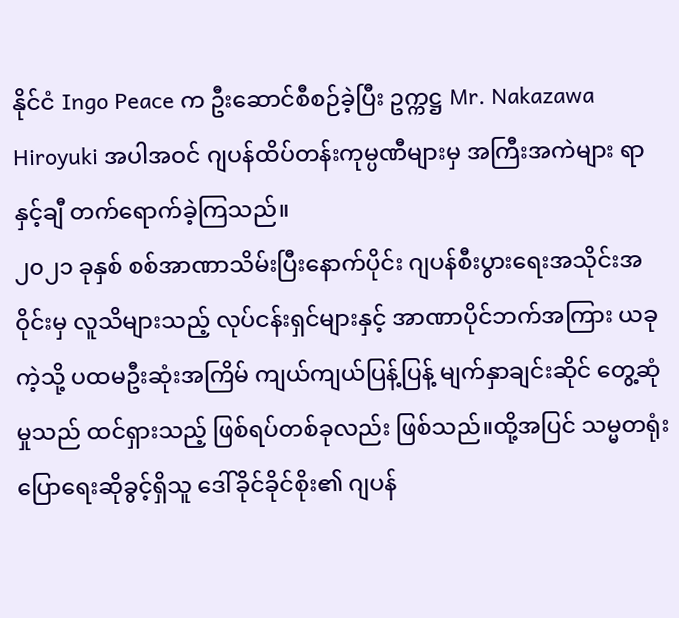နိုင်ငံ Ingo Peace က ဦးဆောင်စီစဉ်ခဲ့ပြီး ဥက္ကဋ္ဌ Mr. Nakazawa Hiroyuki အပါအဝင် ဂျပန်ထိပ်တန်းကုမ္ပဏီများမှ အကြီးအကဲများ ရာနှင့်ချီ တက်ရောက်ခဲ့ကြသည်။
၂၀၂၁ ခုနှစ် စစ်အာဏာသိမ်းပြီးနောက်ပိုင်း ဂျပန်စီးပွားရေးအသိုင်းအဝိုင်းမှ လူသိများသည့် လုပ်ငန်းရှင်များနှင့် အာဏာပိုင်ဘက်အကြား ယခုကဲ့သို့ ပထမဦးဆုံးအကြိမ် ကျယ်ကျယ်ပြန့်ပြန့် မျက်နှာချင်းဆိုင် တွေ့ဆုံမှုသည် ထင်ရှားသည့် ဖြစ်ရပ်တစ်ခုလည်း ဖြစ်သည်။ထို့အပြင် သမ္မတရုံး ပြောရေးဆိုခွင့်ရှိသူ ဒေါ်ခိုင်ခိုင်စိုး၏ ဂျပန်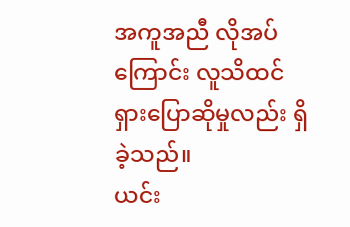အကူအညီ လိုအပ်ကြောင်း လူသိထင်ရှားပြောဆိုမှုလည်း ရှိခဲ့သည်။
ယင်း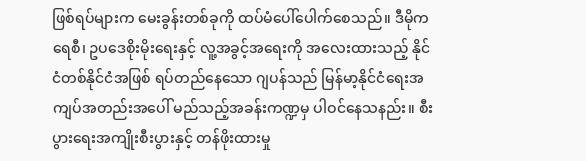ဖြစ်ရပ်များက မေးခွန်းတစ်ခုကို ထပ်မံပေါ်ပေါက်စေသည်။ ဒီမိုကရေစီ၊ ဥပဒေစိုးမိုးရေးနှင့် လူ့အခွင့်အရေးကို အလေးထားသည့် နိုင်ငံတစ်နိုင်ငံအဖြစ် ရပ်တည်နေသော ဂျပန်သည် မြန်မာ့နိုင်ငံရေးအကျပ်အတည်းအပေါ် မည်သည့်အခန်းကဏ္ဍမှ ပါဝင်နေသနည်း။ စီးပွားရေးအကျိုးစီးပွားနှင့် တန်ဖိုးထားမှု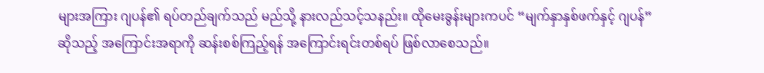များအကြား ဂျပန်၏ ရပ်တည်ချက်သည် မည်သို့ နားလည်သင့်သနည်း။ ထိုမေးခွန်းများကပင် “မျက်နှာနှစ်ဖက်နှင့် ဂျပန်” ဆိုသည့် အကြောင်းအရာကို ဆန်းစစ်ကြည့်ရန် အကြောင်းရင်းတစ်ရပ် ဖြစ်လာစေသည်။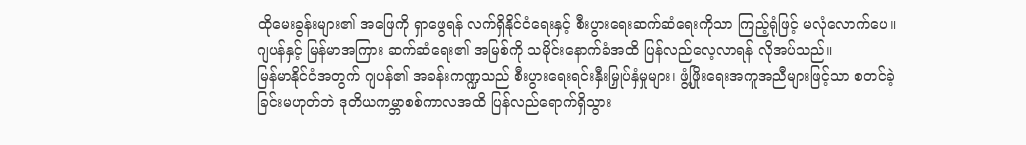ထိုမေးခွန်းများ၏ အဖြေကို ရှာဖွေရန် လက်ရှိနိုင်ငံရေးနှင့် စီးပွားရေးဆက်ဆံရေးကိုသာ ကြည့်ရုံဖြင့် မလုံလောက်ပေ။ ဂျပန်နှင့် မြန်မာအကြား ဆက်ဆံရေး၏ အမြစ်ကို သမိုင်းနောက်ခံအထိ ပြန်လည်လေ့လာရန် လိုအပ်သည်။
မြန်မာနိုင်ငံအတွက် ဂျပန်၏ အခန်းကဏ္ဍသည် စီးပွားရေးရင်းနှီးမြှုပ်နှံမှုများ၊ ဖွံ့ဖြိုးရေးအကူအညီများဖြင့်သာ စတင်ခဲ့ခြင်းမဟုတ်ဘဲ ဒုတိယကမ္ဘာစစ်ကာလအထိ ပြန်လည်ရောက်ရှိသွား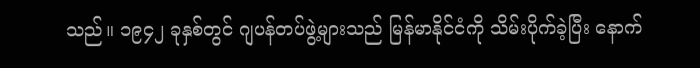သည်။ ၁၉၄၂ ခုနှစ်တွင် ဂျပန်တပ်ဖွဲ့များသည် မြန်မာနိုင်ငံကို သိမ်းပိုက်ခဲ့ပြီး နောက်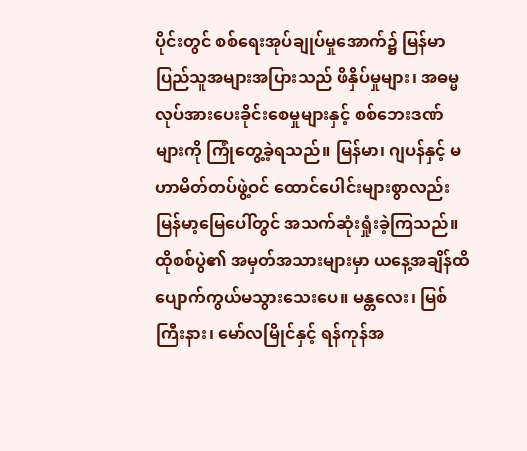ပိုင်းတွင် စစ်ရေးအုပ်ချုပ်မှုအောက်၌ မြန်မာပြည်သူအများအပြားသည် ဖိနှိပ်မှုများ၊ အဓမ္မလုပ်အားပေးခိုင်းစေမှုများနှင့် စစ်ဘေးဒဏ်များကို ကြုံတွေ့ခဲ့ရသည်။ မြန်မာ၊ ဂျပန်နှင့် မဟာမိတ်တပ်ဖွဲ့ဝင် ထောင်ပေါင်းများစွာလည်း မြန်မာ့မြေပေါ်တွင် အသက်ဆုံးရှုံးခဲ့ကြသည်။
ထိုစစ်ပွဲ၏ အမှတ်အသားများမှာ ယနေ့အချိန်ထိ ပျောက်ကွယ်မသွားသေးပေ။ မန္တလေး၊ မြစ်ကြီးနား၊ မော်လမြိုင်နှင့် ရန်ကုန်အ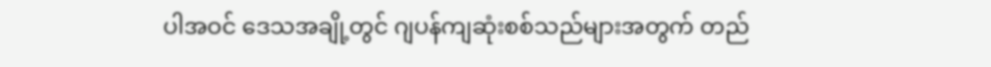ပါအဝင် ဒေသအချို့တွင် ဂျပန်ကျဆုံးစစ်သည်များအတွက် တည်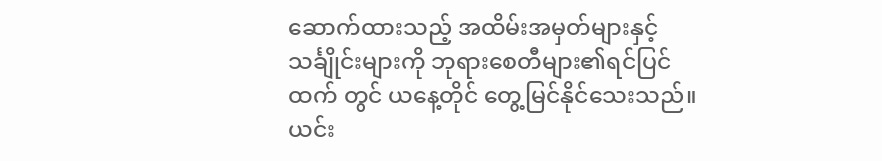ဆောက်ထားသည့် အထိမ်းအမှတ်များနှင့် သင်္ချိုင်းများကို ဘုရားစေတီများ၏ရင်ပြင်ထက် တွင် ယနေ့တိုင် တွေ့မြင်နိုင်သေးသည်။ ယင်း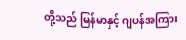တို့သည် မြန်မာနှင့် ဂျပန်အကြား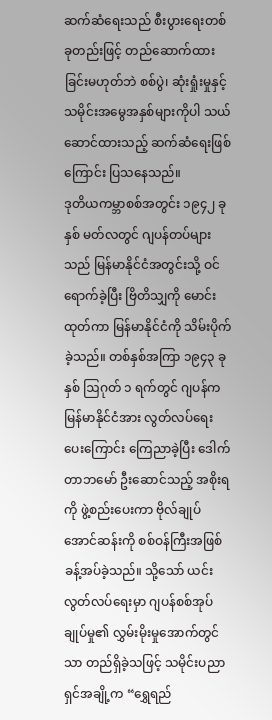ဆက်ဆံရေးသည် စီးပွားရေးတစ်ခုတည်းဖြင့် တည်ဆောက်ထားခြင်းမဟုတ်ဘဲ စစ်ပွဲ၊ ဆုံးရှုံးမှုနှင့် သမိုင်းအမွေအနှစ်များကိုပါ သယ်ဆောင်ထားသည့် ဆက်ဆံရေးဖြစ်ကြောင်း ပြသနေသည်။
ဒုတိယကမ္ဘာစစ်အတွင်း ၁၉၄၂ ခုနှစ် မတ်လတွင် ဂျပန်တပ်များသည် မြန်မာနိုင်ငံအတွင်းသို့ ဝင်ရောက်ခဲ့ပြီး ဗြိတိသျှကို မောင်းထုတ်ကာ မြန်မာနိုင်ငံကို သိမ်းပိုက်ခဲ့သည်။ တစ်နှစ်အကြာ ၁၉၄၃ ခုနှစ် ဩဂုတ် ၁ ရက်တွင် ဂျပန်က မြန်မာနိုင်ငံအား လွတ်လပ်ရေးပေးကြောင်း ကြေညာခဲ့ပြီး ဒေါက်တာဘမော် ဦးဆောင်သည့် အစိုးရကို ဖွဲ့စည်းပေးကာ ဗိုလ်ချုပ်အောင်ဆန်းကို စစ်ဝန်ကြီးအဖြစ် ခန့်အပ်ခဲ့သည်။ သို့သော် ယင်းလွတ်လပ်ရေးမှာ ဂျပန်စစ်အုပ်ချုပ်မှု၏ လွှမ်းမိုးမှုအောက်တွင်သာ တည်ရှိခဲ့သဖြင့် သမိုင်းပညာရှင်အချို့က “ရွှေရည်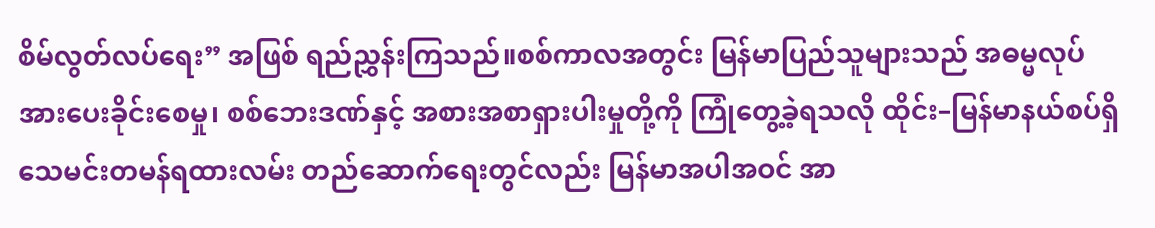စိမ်လွတ်လပ်ရေး” အဖြစ် ရည်ညွှန်းကြသည်။စစ်ကာလအတွင်း မြန်မာပြည်သူများသည် အဓမ္မလုပ်အားပေးခိုင်းစေမှု၊ စစ်ဘေးဒဏ်နှင့် အစားအစာရှားပါးမှုတို့ကို ကြုံတွေ့ခဲ့ရသလို ထိုင်း–မြန်မာနယ်စပ်ရှိ သေမင်းတမန်ရထားလမ်း တည်ဆောက်ရေးတွင်လည်း မြန်မာအပါအဝင် အာ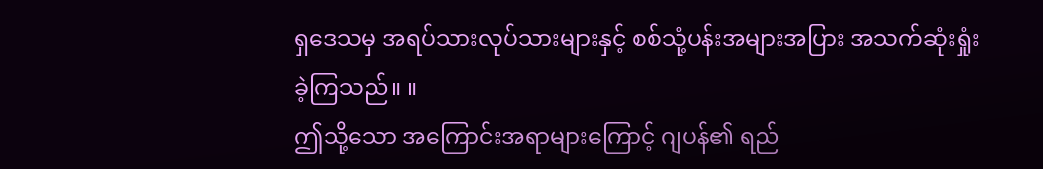ရှဒေသမှ အရပ်သားလုပ်သားများနှင့် စစ်သုံ့ပန်းအများအပြား အသက်ဆုံးရှုံးခဲ့ကြသည်။ ။
ဤသို့သော အကြောင်းအရာများကြောင့် ဂျပန်၏ ရည်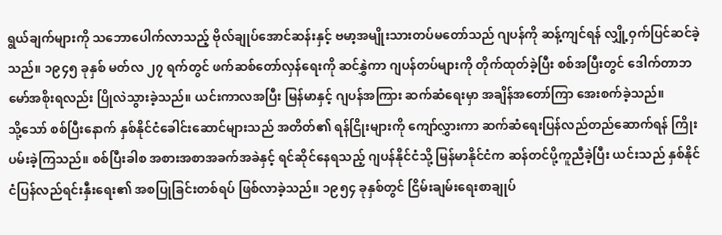ရွယ်ချက်များကို သဘောပေါက်လာသည့် ဗိုလ်ချုပ်အောင်ဆန်းနှင့် ဗမာ့အမျိုးသားတပ်မတော်သည် ဂျပန်ကို ဆန့်ကျင်ရန် လျှို့ဝှက်ပြင်ဆင်ခဲ့သည်။ ၁၉၄၅ ခုနှစ် မတ်လ ၂၇ ရက်တွင် ဖက်ဆစ်တော်လှန်ရေးကို ဆင်နွှဲကာ ဂျပန်တပ်များကို တိုက်ထုတ်ခဲ့ပြီး စစ်အပြီးတွင် ဒေါက်တာဘမော်အစိုးရလည်း ပြိုလဲသွားခဲ့သည်။ ယင်းကာလအပြီး မြန်မာနှင့် ဂျပန်အကြား ဆက်ဆံရေးမှာ အချိန်အတော်ကြာ အေးစက်ခဲ့သည်။
သို့သော် စစ်ပြီးနောက် နှစ်နိုင်ငံခေါင်းဆောင်များသည် အတိတ်၏ ရန်ငြိုးများကို ကျော်လွှားကာ ဆက်ဆံရေးပြန်လည်တည်ဆောက်ရန် ကြိုးပမ်းခဲ့ကြသည်။ စစ်ပြီးခါစ အစားအစာအခက်အခဲနှင့် ရင်ဆိုင်နေရသည့် ဂျပန်နိုင်ငံသို့ မြန်မာနိုင်ငံက ဆန်တင်ပို့ကူညီခဲ့ပြီး ယင်းသည် နှစ်နိုင်ငံပြန်လည်ရင်းနှီးရေး၏ အစပြုခြင်းတစ်ရပ် ဖြစ်လာခဲ့သည်။ ၁၉၅၄ ခုနှစ်တွင် ငြိမ်းချမ်းရေးစာချုပ်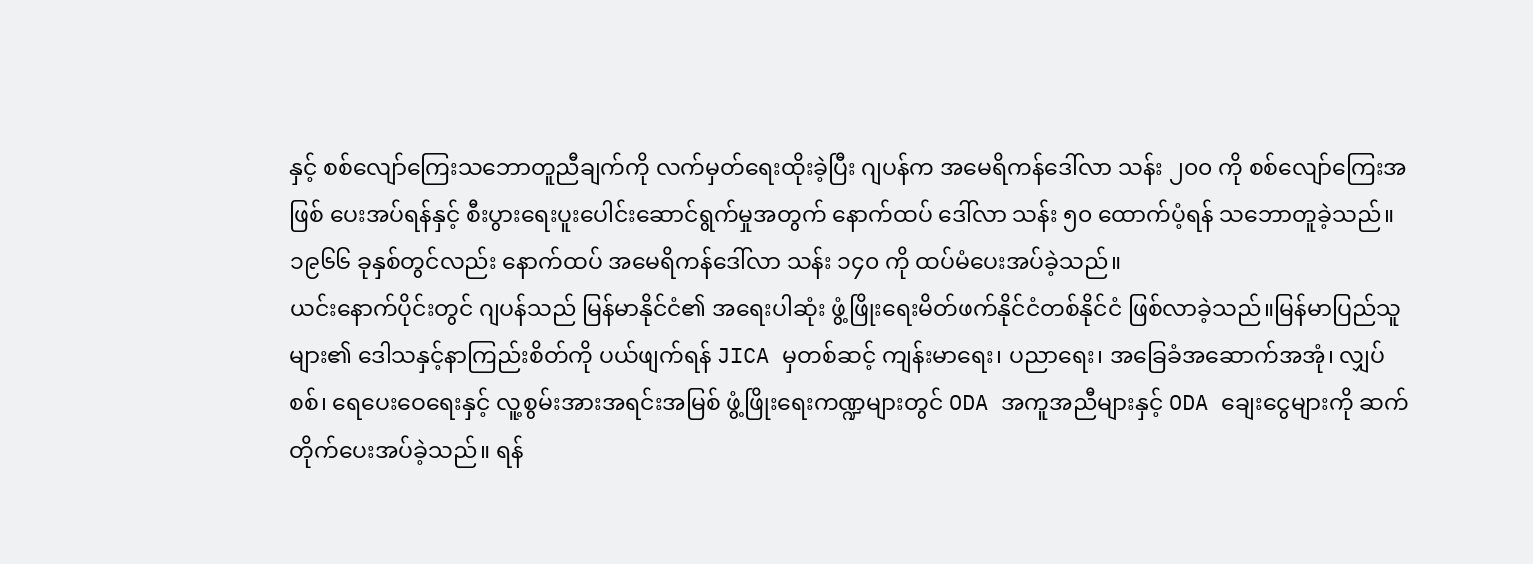နှင့် စစ်လျော်ကြေးသဘောတူညီချက်ကို လက်မှတ်ရေးထိုးခဲ့ပြီး ဂျပန်က အမေရိကန်ဒေါ်လာ သန်း ၂၀၀ ကို စစ်လျော်ကြေးအဖြစ် ပေးအပ်ရန်နှင့် စီးပွားရေးပူးပေါင်းဆောင်ရွက်မှုအတွက် နောက်ထပ် ဒေါ်လာ သန်း ၅၀ ထောက်ပံ့ရန် သဘောတူခဲ့သည်။ ၁၉၆၆ ခုနှစ်တွင်လည်း နောက်ထပ် အမေရိကန်ဒေါ်လာ သန်း ၁၄၀ ကို ထပ်မံပေးအပ်ခဲ့သည်။
ယင်းနောက်ပိုင်းတွင် ဂျပန်သည် မြန်မာနိုင်ငံ၏ အရေးပါဆုံး ဖွံ့ဖြိုးရေးမိတ်ဖက်နိုင်ငံတစ်နိုင်ငံ ဖြစ်လာခဲ့သည်။မြန်မာပြည်သူများ၏ ဒေါသနှင့်နာကြည်းစိတ်ကို ပယ်ဖျက်ရန် JICA မှတစ်ဆင့် ကျန်းမာရေး၊ ပညာရေး၊ အခြေခံအဆောက်အအုံ၊ လျှပ်စစ်၊ ရေပေးဝေရေးနှင့် လူ့စွမ်းအားအရင်းအမြစ် ဖွံ့ဖြိုးရေးကဏ္ဍများတွင် ODA အကူအညီများနှင့် ODA ချေးငွေများကို ဆက်တိုက်ပေးအပ်ခဲ့သည်။ ရန်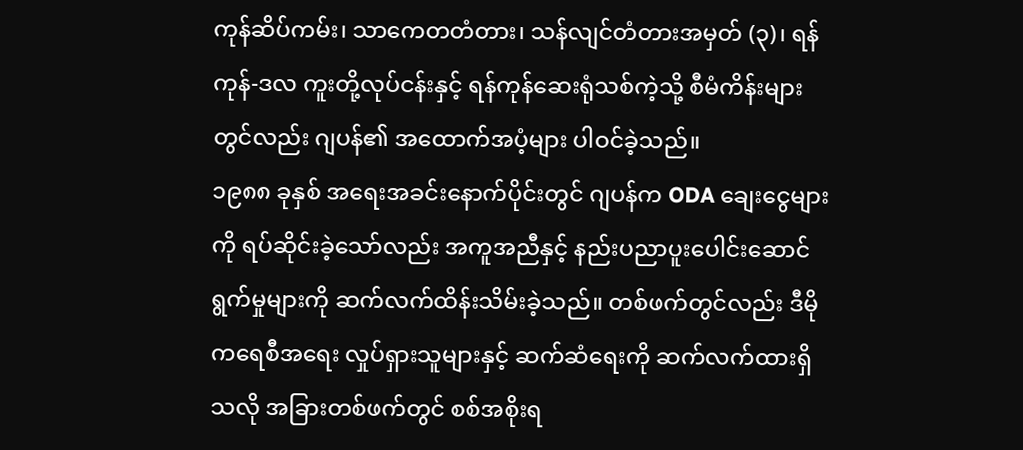ကုန်ဆိပ်ကမ်း၊ သာကေတတံတား၊ သန်လျင်တံတားအမှတ် (၃)၊ ရန်ကုန်-ဒလ ကူးတို့လုပ်ငန်းနှင့် ရန်ကုန်ဆေးရုံသစ်ကဲ့သို့ စီမံကိန်းများတွင်လည်း ဂျပန်၏ အထောက်အပံ့များ ပါဝင်ခဲ့သည်။
၁၉၈၈ ခုနှစ် အရေးအခင်းနောက်ပိုင်းတွင် ဂျပန်က ODA ချေးငွေများကို ရပ်ဆိုင်းခဲ့သော်လည်း အကူအညီနှင့် နည်းပညာပူးပေါင်းဆောင်ရွက်မှုများကို ဆက်လက်ထိန်းသိမ်းခဲ့သည်။ တစ်ဖက်တွင်လည်း ဒီမိုကရေစီအရေး လှုပ်ရှားသူများနှင့် ဆက်ဆံရေးကို ဆက်လက်ထားရှိသလို အခြားတစ်ဖက်တွင် စစ်အစိုးရ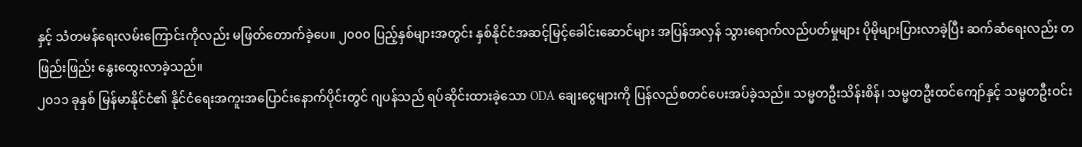နှင့် သံတမန်ရေးလမ်းကြောင်းကိုလည်း မဖြတ်တောက်ခဲ့ပေ။ ၂၀၀၀ ပြည့်နှစ်များအတွင်း နှစ်နိုင်ငံအဆင့်မြင့်ခေါင်းဆောင်များ အပြန်အလှန် သွားရောက်လည်ပတ်မှုများ ပိုမိုများပြားလာခဲ့ပြီး ဆက်ဆံရေးလည်း တဖြည်းဖြည်း နွေးထွေးလာခဲ့သည်။
၂၀၁၁ ခုနှစ် မြန်မာနိုင်ငံ၏ နိုင်ငံရေးအကူးအပြောင်းနောက်ပိုင်းတွင် ဂျပန်သည် ရပ်ဆိုင်းထားခဲ့သော ODA ချေးငွေများကို ပြန်လည်စတင်ပေးအပ်ခဲ့သည်။ သမ္မတဦးသိန်းစိန်၊ သမ္မတဦးထင်ကျော်နှင့် သမ္မတဦးဝင်း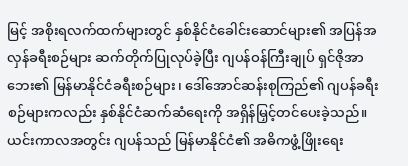မြင့် အစိုးရလက်ထက်များတွင် နှစ်နိုင်ငံခေါင်းဆောင်များ၏ အပြန်အလှန်ခရီးစဉ်များ ဆက်တိုက်ပြုလုပ်ခဲ့ပြီး ဂျပန်ဝန်ကြီးချုပ် ရှင်ဇိုအာဘေး၏ မြန်မာနိုင်ငံခရီးစဉ်များ၊ ဒေါ်အောင်ဆန်းစုကြည်၏ ဂျပန်ခရီးစဉ်များကလည်း နှစ်နိုင်ငံဆက်ဆံရေးကို အရှိန်မြှင့်တင်ပေးခဲ့သည်။ ယင်းကာလအတွင်း ဂျပန်သည် မြန်မာနိုင်ငံ၏ အဓိကဖွံ့ဖြိုးရေး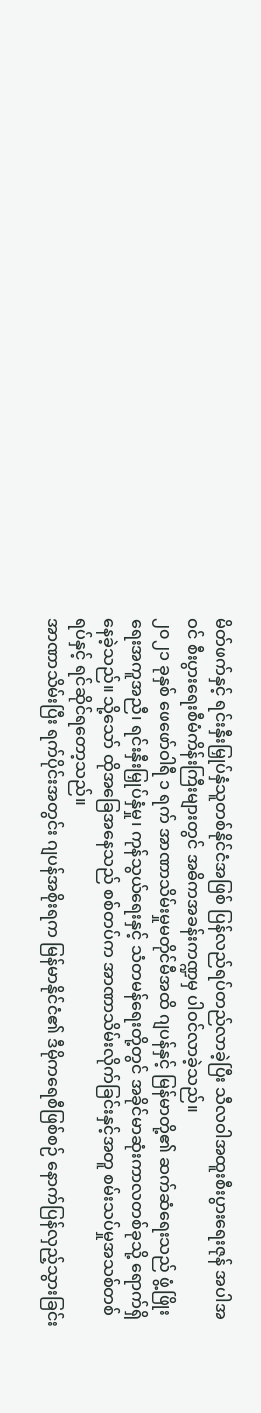မိတ်ဖက်နှင့် ရင်းနှီးမြှုပ်နှံသူတစ်နိုင်ငံအဖြစ် ပြန်လည်ရပ်တည်လာခဲ့ပြီး သီလဝါအထူးစီးပွားရေးဇုန် အပါအဝင် စီးပွားရေးစီမံကိန်းကြီးများတွင် အဓိကအခန်းကဏ္ဍမှ ပါဝင်လာခဲ့သည်။
၂၀၂၁ ခုနှစ် ဖေဖော်ဝါရီ ၁ ရက် အာဏာသိမ်းမှုမတိုင်မီအထိ ဂျပန်နှင့် မြန်မာတို့၏ ဆက်ဆံရေးသည် ဖွံ့ဖြိုးရေးအကူအညီ၊ ရင်းနှီးမြှုပ်နှံမှု၊ ကုန်သွယ်ရေးနှင့် သံတမန်ရေးတို့တွင် အခိုင်မာဆုံးကာလတစ်ခုသို့ ရောက်ရှိနေခဲ့သည်။ သို့သော် ထိုအခြေအနေသည် စစ်တပ်က အာဏာသိမ်းလိုက်ခြင်းနှင့်အတူ စမ်းသပ်မှုအသစ်တစ်ရပ်နှင့် ရင်ဆိုင်ရတော့သည်။
အာဏာသိမ်းပြီး ရက်ပိုင်းအတွင်း ဂျပန်အစိုးရက မြန်မာနိုင်ငံ၏ ဒီမိုကရေစီဖြစ်စဉ် နောက်ပြန်လှည့်သွားခြင်း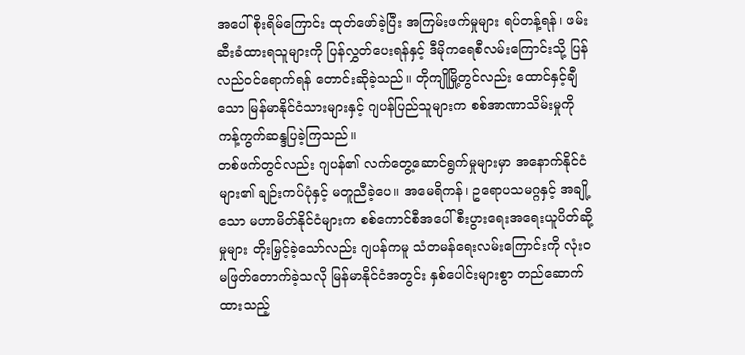အပေါ် စိုးရိမ်ကြောင်း ထုတ်ဖော်ခဲ့ပြီး အကြမ်းဖက်မှုများ ရပ်တန့်ရန်၊ ဖမ်းဆီးခံထားရသူများကို ပြန်လွှတ်ပေးရန်နှင့် ဒီမိုကရေစီလမ်းကြောင်းသို့ ပြန်လည်ဝင်ရောက်ရန် တောင်းဆိုခဲ့သည်။ တိုကျိုမြို့တွင်လည်း ထောင်နှင့်ချီသော မြန်မာနိုင်ငံသားများနှင့် ဂျပန်ပြည်သူများက စစ်အာဏာသိမ်းမှုကို ကန့်ကွက်ဆန္ဒပြခဲ့ကြသည်။
တစ်ဖက်တွင်လည်း ဂျပန်၏ လက်တွေ့ဆောင်ရွက်မှုများမှာ အနောက်နိုင်ငံများ၏ ချဉ်းကပ်ပုံနှင့် မတူညီခဲ့ပေ။ အမေရိကန်၊ ဥရောပသမဂ္ဂနှင့် အချို့သော မဟာမိတ်နိုင်ငံများက စစ်ကောင်စီအပေါ် စီးပွားရေးအရေးယူပိတ်ဆို့မှုများ တိုးမြှင့်ခဲ့သော်လည်း ဂျပန်ကမူ သံတမန်ရေးလမ်းကြောင်းကို လုံးဝမဖြတ်တောက်ခဲ့သလို မြန်မာနိုင်ငံအတွင်း နှစ်ပေါင်းများစွာ တည်ဆောက်ထားသည့်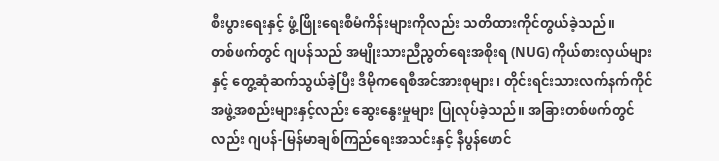စီးပွားရေးနှင့် ဖွံ့ဖြိုးရေးစီမံကိန်းများကိုလည်း သတိထားကိုင်တွယ်ခဲ့သည်။
တစ်ဖက်တွင် ဂျပန်သည် အမျိုးသားညီညွတ်ရေးအစိုးရ (NUG) ကိုယ်စားလှယ်များနှင့် တွေ့ဆုံဆက်သွယ်ခဲ့ပြီး ဒီမိုကရေစီအင်အားစုများ၊ တိုင်းရင်းသားလက်နက်ကိုင်အဖွဲ့အစည်းများနှင့်လည်း ဆွေးနွေးမှုများ ပြုလုပ်ခဲ့သည်။ အခြားတစ်ဖက်တွင်လည်း ဂျပန်-မြန်မာချစ်ကြည်ရေးအသင်းနှင့် နီပွန်ဖောင်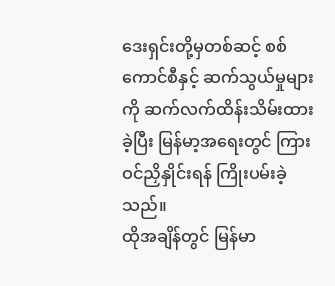ဒေးရှင်းတို့မှတစ်ဆင့် စစ်ကောင်စီနှင့် ဆက်သွယ်မှုများကို ဆက်လက်ထိန်းသိမ်းထားခဲ့ပြီး မြန်မာ့အရေးတွင် ကြားဝင်ညှိနှိုင်းရန် ကြိုးပမ်းခဲ့သည်။
ထိုအချိန်တွင် မြန်မာ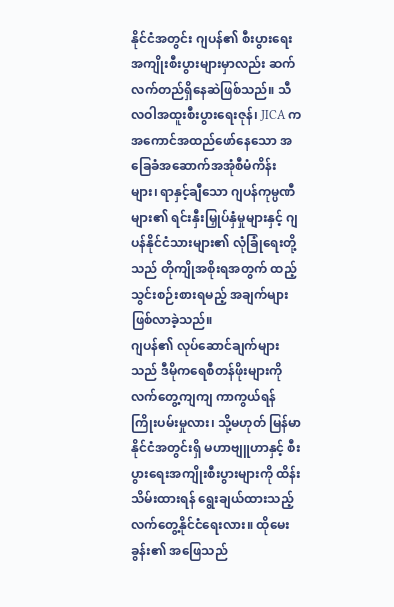နိုင်ငံအတွင်း ဂျပန်၏ စီးပွားရေးအကျိုးစီးပွားများမှာလည်း ဆက်လက်တည်ရှိနေဆဲဖြစ်သည်။ သီလဝါအထူးစီးပွားရေးဇုန်၊ JICA က အကောင်အထည်ဖော်နေသော အခြေခံအဆောက်အအုံစီမံကိန်းများ၊ ရာနှင့်ချီသော ဂျပန်ကုမ္ပဏီများ၏ ရင်းနှီးမြှုပ်နှံမှုများနှင့် ဂျပန်နိုင်ငံသားများ၏ လုံခြုံရေးတို့သည် တိုကျိုအစိုးရအတွက် ထည့်သွင်းစဉ်းစားရမည့် အချက်များ ဖြစ်လာခဲ့သည်။
ဂျပန်၏ လုပ်ဆောင်ချက်များသည် ဒီမိုကရေစီတန်ဖိုးများကို လက်တွေ့ကျကျ ကာကွယ်ရန် ကြိုးပမ်းမှုလား၊ သို့မဟုတ် မြန်မာနိုင်ငံအတွင်းရှိ မဟာဗျူဟာနှင့် စီးပွားရေးအကျိုးစီးပွားများကို ထိန်းသိမ်းထားရန် ရွေးချယ်ထားသည့် လက်တွေ့နိုင်ငံရေးလား။ ထိုမေးခွန်း၏ အဖြေသည်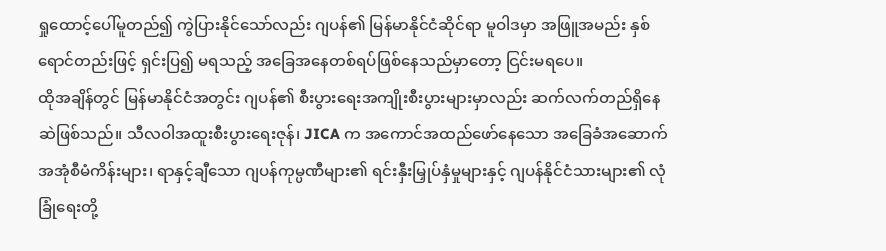ရှုထောင့်ပေါ်မူတည်၍ ကွဲပြားနိုင်သော်လည်း ဂျပန်၏ မြန်မာနိုင်ငံဆိုင်ရာ မူဝါဒမှာ အဖြူအမည်း နှစ်ရောင်တည်းဖြင့် ရှင်းပြ၍ မရသည့် အခြေအနေတစ်ရပ်ဖြစ်နေသည်မှာတော့ ငြင်းမရပေ။
ထိုအချိန်တွင် မြန်မာနိုင်ငံအတွင်း ဂျပန်၏ စီးပွားရေးအကျိုးစီးပွားများမှာလည်း ဆက်လက်တည်ရှိနေဆဲဖြစ်သည်။ သီလဝါအထူးစီးပွားရေးဇုန်၊ JICA က အကောင်အထည်ဖော်နေသော အခြေခံအဆောက်အအုံစီမံကိန်းများ၊ ရာနှင့်ချီသော ဂျပန်ကုမ္ပဏီများ၏ ရင်းနှီးမြှုပ်နှံမှုများနှင့် ဂျပန်နိုင်ငံသားများ၏ လုံခြုံရေးတို့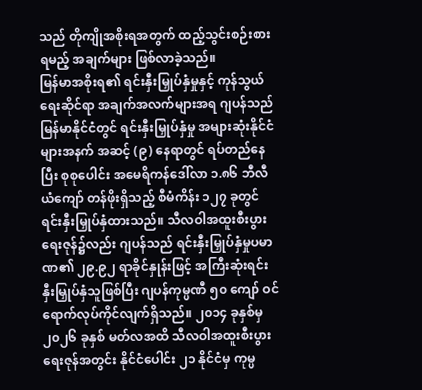သည် တိုကျိုအစိုးရအတွက် ထည့်သွင်းစဉ်းစားရမည့် အချက်များ ဖြစ်လာခဲ့သည်။
မြန်မာအစိုးရ၏ ရင်းနှီးမြှုပ်နှံမှုနှင့် ကုန်သွယ်ရေးဆိုင်ရာ အချက်အလက်များအရ ဂျပန်သည် မြန်မာနိုင်ငံတွင် ရင်းနှီးမြှုပ်နှံမှု အများဆုံးနိုင်ငံများအနက် အဆင့် (၉) နေရာတွင် ရပ်တည်နေပြီး စုစုပေါင်း အမေရိကန်ဒေါ်လာ ၁.၈၆ ဘီလီယံကျော် တန်ဖိုးရှိသည့် စီမံကိန်း ၁၂၇ ခုတွင် ရင်းနှီးမြှုပ်နှံထားသည်။ သီလဝါအထူးစီးပွားရေးဇုန်၌လည်း ဂျပန်သည် ရင်းနှီးမြှုပ်နှံမှုပမာဏ၏ ၂၉.၉၂ ရာခိုင်နှုန်းဖြင့် အကြီးဆုံးရင်းနှီးမြှုပ်နှံသူဖြစ်ပြီး ဂျပန်ကုမ္ပဏီ ၅၀ ကျော် ဝင်ရောက်လုပ်ကိုင်လျက်ရှိသည်။ ၂၀၁၄ ခုနှစ်မှ ၂၀၂၆ ခုနှစ် မတ်လအထိ သီလဝါအထူးစီးပွားရေးဇုန်အတွင်း နိုင်ငံပေါင်း ၂၁ နိုင်ငံမှ ကုမ္ပ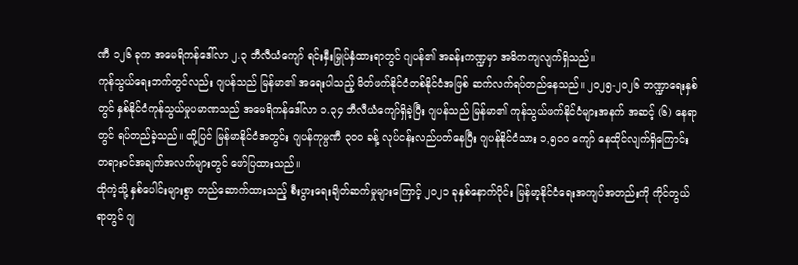ဏီ ၁၂၆ ခုက အမေရိကန်ဒေါ်လာ ၂.၃ ဘီလီယံကျော် ရင်းနှီးမြှုပ်နှံထားရာတွင် ဂျပန်၏ အခန်းကဏ္ဍမှာ အဓိကကျလျက်ရှိသည်။
ကုန်သွယ်ရေးဘက်တွင်လည်း ဂျပန်သည် မြန်မာ၏ အရေးပါသည့် မိတ်ဖက်နိုင်ငံတစ်နိုင်ငံအဖြစ် ဆက်လက်ရပ်တည်နေသည်။ ၂၀၂၅-၂၀၂၆ ဘဏ္ဍာရေးနှစ်တွင် နှစ်နိုင်ငံကုန်သွယ်မှုပမာဏသည် အမေရိကန်ဒေါ်လာ ၁.၃၄ ဘီလီယံကျော်ရှိခဲ့ပြီး ဂျပန်သည် မြန်မာ၏ ကုန်သွယ်ဖက်နိုင်ငံများအနက် အဆင့် (၆) နေရာတွင် ရပ်တည်ခဲ့သည်။ ထို့ပြင် မြန်မာနိုင်ငံအတွင်း ဂျပန်ကုမ္ပဏီ ၃၀၀ ခန့် လုပ်ငန်းလည်ပတ်နေပြီး ဂျပန်နိုင်ငံသား ၁,၅၀၀ ကျော် နေထိုင်လျက်ရှိကြောင်း တရားဝင်အချက်အလက်များတွင် ဖော်ပြထားသည်။
ထိုကဲ့သို့ နှစ်ပေါင်းများစွာ တည်ဆောက်ထားသည့် စီးပွားရေးချိတ်ဆက်မှုများကြောင့် ၂၀၂၁ ခုနှစ်နောက်ပိုင်း မြန်မာ့နိုင်ငံရေးအကျပ်အတည်းကို ကိုင်တွယ်ရာတွင် ဂျ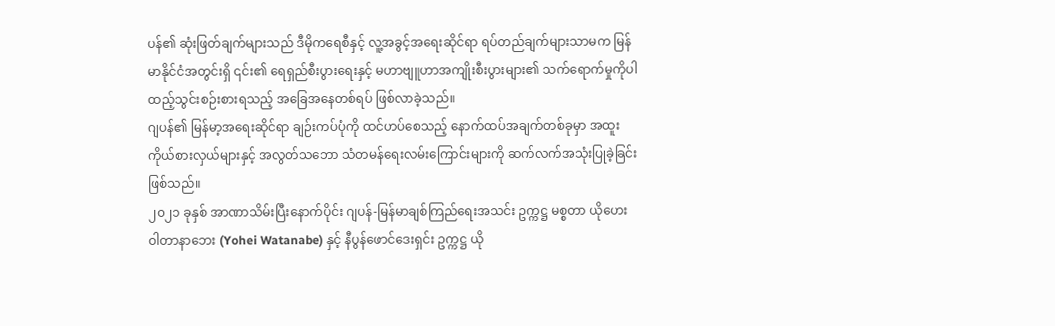ပန်၏ ဆုံးဖြတ်ချက်များသည် ဒီမိုကရေစီနှင့် လူ့အခွင့်အရေးဆိုင်ရာ ရပ်တည်ချက်များသာမက မြန်မာနိုင်ငံအတွင်းရှိ ၎င်း၏ ရေရှည်စီးပွားရေးနှင့် မဟာဗျူဟာအကျိုးစီးပွားများ၏ သက်ရောက်မှုကိုပါ ထည့်သွင်းစဉ်းစားရသည့် အခြေအနေတစ်ရပ် ဖြစ်လာခဲ့သည်။
ဂျပန်၏ မြန်မာ့အရေးဆိုင်ရာ ချဉ်းကပ်ပုံကို ထင်ဟပ်စေသည့် နောက်ထပ်အချက်တစ်ခုမှာ အထူးကိုယ်စားလှယ်များနှင့် အလွတ်သဘော သံတမန်ရေးလမ်းကြောင်းများကို ဆက်လက်အသုံးပြုခဲ့ခြင်းဖြစ်သည်။
၂၀၂၁ ခုနှစ် အာဏာသိမ်းပြီးနောက်ပိုင်း ဂျပန်-မြန်မာချစ်ကြည်ရေးအသင်း ဥက္ကဋ္ဌ မစ္စတာ ယိုဟေး ဝါတာနာဘေး (Yohei Watanabe) နှင့် နီပွန်ဖောင်ဒေးရှင်း ဥက္ကဋ္ဌ ယို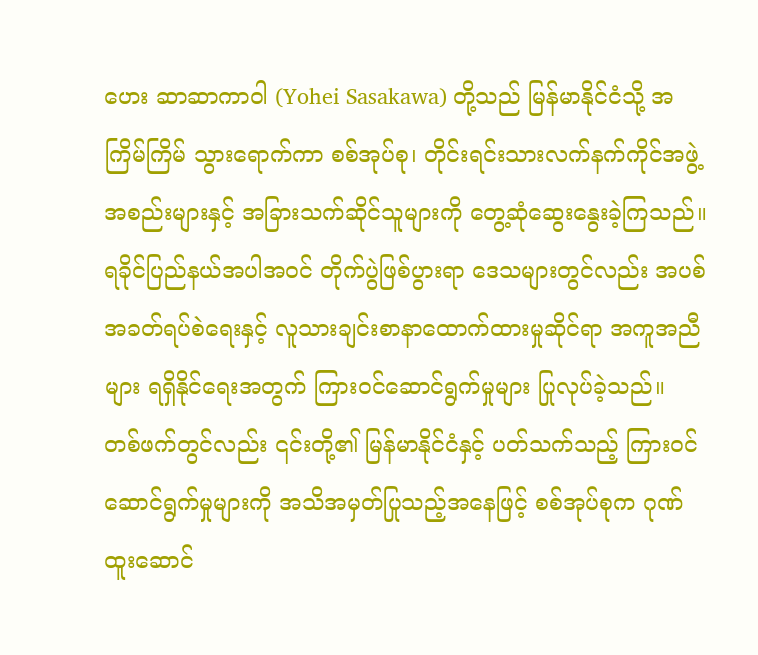ဟေး ဆာဆာကာဝါ (Yohei Sasakawa) တို့သည် မြန်မာနိုင်ငံသို့ အကြိမ်ကြိမ် သွားရောက်ကာ စစ်အုပ်စု၊ တိုင်းရင်းသားလက်နက်ကိုင်အဖွဲ့အစည်းများနှင့် အခြားသက်ဆိုင်သူများကို တွေ့ဆုံဆွေးနွေးခဲ့ကြသည်။ ရခိုင်ပြည်နယ်အပါအဝင် တိုက်ပွဲဖြစ်ပွားရာ ဒေသများတွင်လည်း အပစ်အခတ်ရပ်စဲရေးနှင့် လူသားချင်းစာနာထောက်ထားမှုဆိုင်ရာ အကူအညီများ ရရှိနိုင်ရေးအတွက် ကြားဝင်ဆောင်ရွက်မှုများ ပြုလုပ်ခဲ့သည်။
တစ်ဖက်တွင်လည်း ၎င်းတို့၏ မြန်မာနိုင်ငံနှင့် ပတ်သက်သည့် ကြားဝင်ဆောင်ရွက်မှုများကို အသိအမှတ်ပြုသည့်အနေဖြင့် စစ်အုပ်စုက ဂုဏ်ထူးဆောင်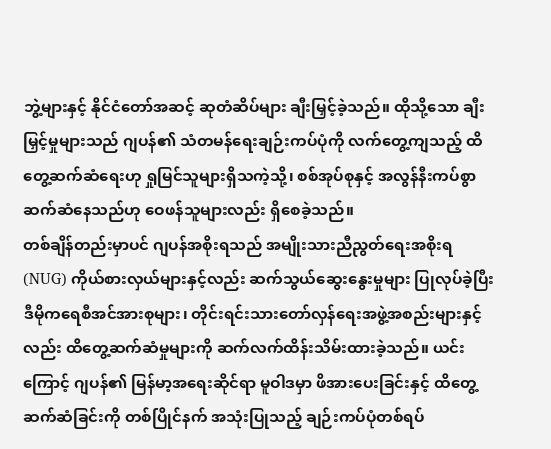ဘွဲ့များနှင့် နိုင်ငံတော်အဆင့် ဆုတံဆိပ်များ ချီးမြှင့်ခဲ့သည်။ ထိုသို့သော ချီးမြှင့်မှုများသည် ဂျပန်၏ သံတမန်ရေးချဉ်းကပ်ပုံကို လက်တွေ့ကျသည့် ထိတွေ့ဆက်ဆံရေးဟု ရှုမြင်သူများရှိသကဲ့သို့၊ စစ်အုပ်စုနှင့် အလွန်နီးကပ်စွာ ဆက်ဆံနေသည်ဟု ဝေဖန်သူများလည်း ရှိစေခဲ့သည်။
တစ်ချိန်တည်းမှာပင် ဂျပန်အစိုးရသည် အမျိုးသားညီညွတ်ရေးအစိုးရ (NUG) ကိုယ်စားလှယ်များနှင့်လည်း ဆက်သွယ်ဆွေးနွေးမှုများ ပြုလုပ်ခဲ့ပြီး ဒီမိုကရေစီအင်အားစုများ၊ တိုင်းရင်းသားတော်လှန်ရေးအဖွဲ့အစည်းများနှင့်လည်း ထိတွေ့ဆက်ဆံမှုများကို ဆက်လက်ထိန်းသိမ်းထားခဲ့သည်။ ယင်းကြောင့် ဂျပန်၏ မြန်မာ့အရေးဆိုင်ရာ မူဝါဒမှာ ဖိအားပေးခြင်းနှင့် ထိတွေ့ဆက်ဆံခြင်းကို တစ်ပြိုင်နက် အသုံးပြုသည့် ချဉ်းကပ်ပုံတစ်ရပ်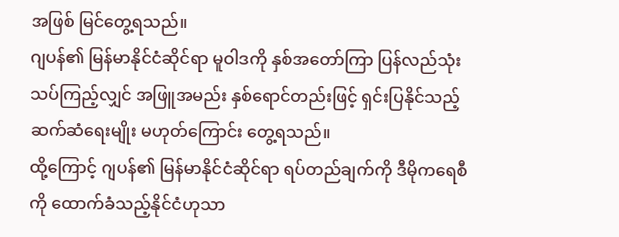အဖြစ် မြင်တွေ့ရသည်။
ဂျပန်၏ မြန်မာနိုင်ငံဆိုင်ရာ မူဝါဒကို နှစ်အတော်ကြာ ပြန်လည်သုံးသပ်ကြည့်လျှင် အဖြူအမည်း နှစ်ရောင်တည်းဖြင့် ရှင်းပြနိုင်သည့် ဆက်ဆံရေးမျိုး မဟုတ်ကြောင်း တွေ့ရသည်။
ထို့ကြောင့် ဂျပန်၏ မြန်မာနိုင်ငံဆိုင်ရာ ရပ်တည်ချက်ကို ဒီမိုကရေစီကို ထောက်ခံသည့်နိုင်ငံဟုသာ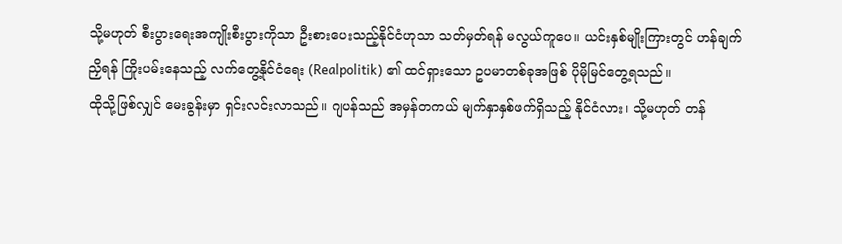သို့မဟုတ် စီးပွားရေးအကျိုးစီးပွားကိုသာ ဦးစားပေးသည့်နိုင်ငံဟုသာ သတ်မှတ်ရန် မလွယ်ကူပေ။ ယင်းနှစ်မျိုးကြားတွင် ဟန်ချက်ညှိရန် ကြိုးပမ်းနေသည့် လက်တွေ့နိုင်ငံရေး (Realpolitik) ၏ ထင်ရှားသော ဥပမာတစ်ခုအဖြစ် ပိုမိုမြင်တွေ့ရသည်။
ထိုသို့ဖြစ်လျှင် မေးခွန်းမှာ ရှင်းလင်းလာသည်။ ဂျပန်သည် အမှန်တကယ် မျက်နှာနှစ်ဖက်ရှိသည့် နိုင်ငံလား၊ သို့မဟုတ် တန်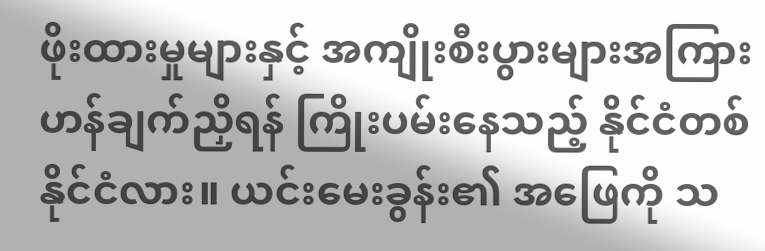ဖိုးထားမှုများနှင့် အကျိုးစီးပွားများအကြား ဟန်ချက်ညှိရန် ကြိုးပမ်းနေသည့် နိုင်ငံတစ်နိုင်ငံလား။ ယင်းမေးခွန်း၏ အဖြေကို သ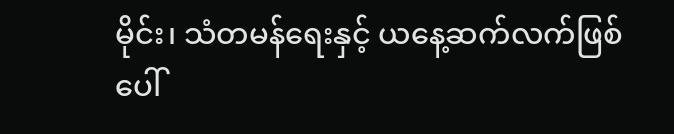မိုင်း၊ သံတမန်ရေးနှင့် ယနေ့ဆက်လက်ဖြစ်ပေါ်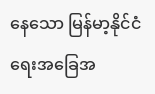နေသော မြန်မာ့နိုင်ငံရေးအခြေအ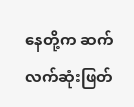နေတို့က ဆက်လက်ဆုံးဖြတ်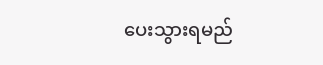ပေးသွားရမည်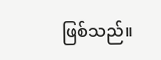ဖြစ်သည်။